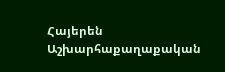Հայերեն
Աշխարհաքաղաքական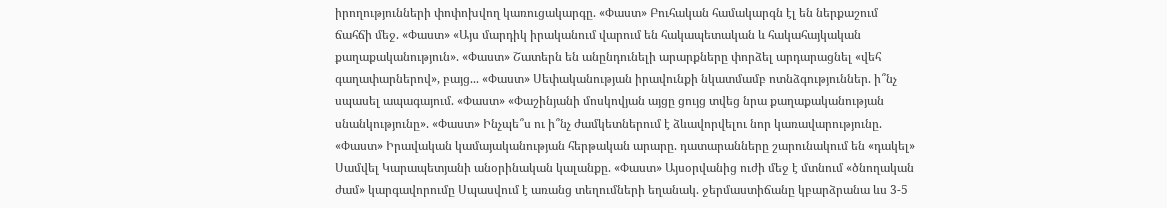իրողությունների փոփոխվող կառուցակարգը. «Փաստ» Բուհական համակարգն էլ են ներքաշում ճահճի մեջ. «Փաստ» «Այս մարդիկ իրականում վարում են հակապետական և հակահայկական քաղաքականություն». «Փաստ» Շատերն են անընդունելի արարքները փորձել արդարացնել «վեհ գաղափարներով», բայց... «Փաստ» Սեփականության իրավունքի նկատմամբ ոտնձգություններ. ի՞նչ սպասել ապագայում. «Փաստ» «Փաշինյանի մոսկովյան այցը ցույց տվեց նրա քաղաքականության սնանկությունը». «Փաստ» Ինչպե՞ս ու ի՞նչ ժամկետներում է ձևավորվելու նոր կառավարությունը. «Փաստ» Իրավական կամայականության հերթական արարը. դատարանները շարունակում են «դակել» Սամվել Կարապետյանի անօրինական կալանքը. «Փաստ» Այսօրվանից ուժի մեջ է մտնում «ծնողական ժամ» կարգավորումը Սպասվում է առանց տեղումների եղանակ. ջերմաստիճանը կբարձրանա ևս 3-5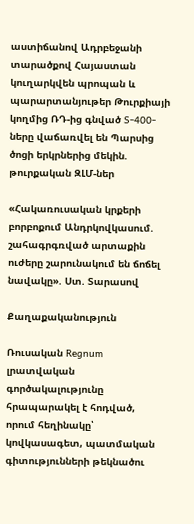աստիճանով Ադրբեջանի տարածքով Հայաստան կուղարկվեն պրոպան և պարարտանյութեր Թուրքիայի կողմից ՌԴ-ից գնված S-400-ները վաճառվել են Պարսից ծոցի երկրներից մեկին. թուրքական ԶԼՄ-ներ

«Հակառուսական կրքերի բորբոքում Անդրկովկասում. շահագրգռված արտաքին ուժերը շարունակում են ճոճել նավակը». Ստ. Տարասով

Քաղաքականություն

Ռուսական Regnum լրատվական գործակալությունը հրապարակել է հոդված, որում հեղինակը՝ կովկասագետ, պատմական գիտությունների թեկնածու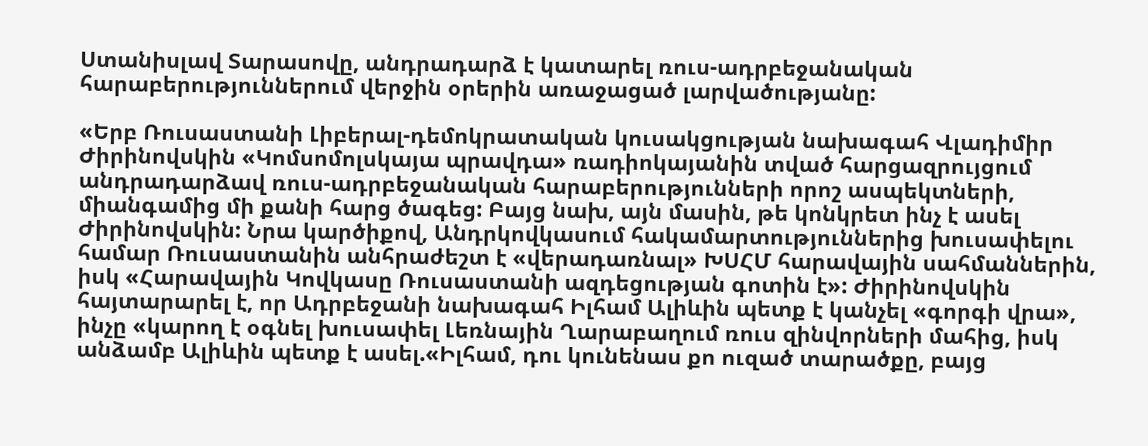Ստանիսլավ Տարասովը, անդրադարձ է կատարել ռուս-ադրբեջանական հարաբերություններում վերջին օրերին առաջացած լարվածությանը:

«Երբ Ռուսաստանի Լիբերալ-դեմոկրատական կուսակցության նախագահ Վլադիմիր Ժիրինովսկին «Կոմսոմոլսկայա պրավդա» ռադիոկայանին տված հարցազրույցում անդրադարձավ ռուս-ադրբեջանական հարաբերությունների որոշ ասպեկտների, միանգամից մի քանի հարց ծագեց: Բայց նախ, այն մասին, թե կոնկրետ ինչ է ասել Ժիրինովսկին: Նրա կարծիքով, Անդրկովկասում հակամարտություններից խուսափելու համար Ռուսաստանին անհրաժեշտ է «վերադառնալ» ԽՍՀՄ հարավային սահմաններին, իսկ «Հարավային Կովկասը Ռուսաստանի ազդեցության գոտին է»: Ժիրինովսկին հայտարարել է, որ Ադրբեջանի նախագահ Իլհամ Ալիևին պետք է կանչել «գորգի վրա», ինչը «կարող է օգնել խուսափել Լեռնային Ղարաբաղում ռուս զինվորների մահից, իսկ անձամբ Ալիևին պետք է ասել.«Իլհամ, դու կունենաս քո ուզած տարածքը, բայց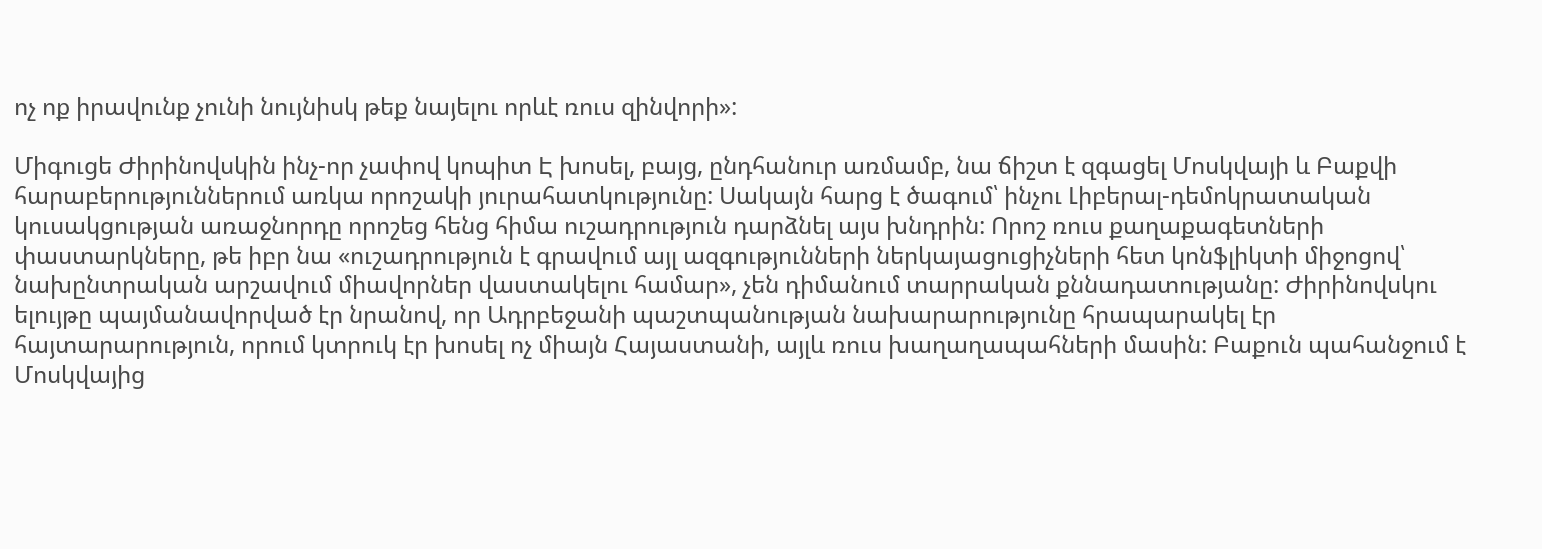ոչ ոք իրավունք չունի նույնիսկ թեք նայելու որևէ ռուս զինվորի»:

Միգուցե Ժիրինովսկին ինչ-որ չափով կոպիտ Է խոսել, բայց, ընդհանուր առմամբ, նա ճիշտ է զգացել Մոսկվայի և Բաքվի հարաբերություններում առկա որոշակի յուրահատկությունը: Սակայն հարց է ծագում՝ ինչու Լիբերալ-դեմոկրատական կուսակցության առաջնորդը որոշեց հենց հիմա ուշադրություն դարձնել այս խնդրին: Որոշ ռուս քաղաքագետների փաստարկները, թե իբր նա «ուշադրություն է գրավում այլ ազգությունների ներկայացուցիչների հետ կոնֆլիկտի միջոցով՝ նախընտրական արշավում միավորներ վաստակելու համար», չեն դիմանում տարրական քննադատությանը: Ժիրինովսկու ելույթը պայմանավորված էր նրանով, որ Ադրբեջանի պաշտպանության նախարարությունը հրապարակել էր հայտարարություն, որում կտրուկ էր խոսել ոչ միայն Հայաստանի, այլև ռուս խաղաղապահների մասին: Բաքուն պահանջում է Մոսկվայից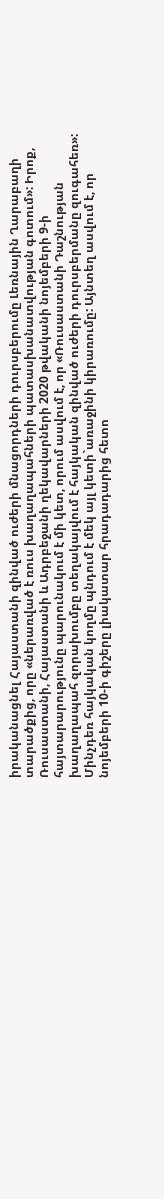իրականացնել Հայաստանի զինված ուժերի մնացորդների դուրսբերումը Լեռնային Ղարաբաղի տարածքից, որը «ներառված է ռուս խաղաղապահների պատասխանատվության գոտում»: Իրոք, Ռուսաստանի, Հայաստանի և Ադրբեջանի ղեկավարների 2020 թվականի նոյեմբերի 9-ի հայտարարությունը պարունակում է մի կետ, որում ասվում է, որ «Ռուսաստանի Դաշնության խաղաղապահ զորախումբը տեղակայվում է հայկական զինված ուժերի դուրսբերմանը զուգահեռ»: Մինչդեռ հայկական կողմը պնդում է մեկ այլ կետի`առաջինի կիրառումը: Այնտեղ ասվում է, որ նոյեմբերի 10-ի գիշերը լիակատար հրադադարից հետո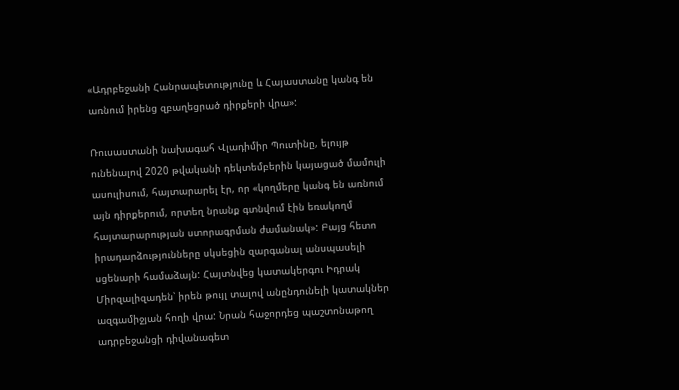«Ադրբեջանի Հանրապետությունը և Հայաստանը կանգ են առնում իրենց զբաղեցրած դիրքերի վրա»:

Ռուսաստանի նախագահ Վլադիմիր Պուտինը, ելույթ ունենալով 2020 թվականի դեկտեմբերին կայացած մամուլի ասուլիսում, հայտարարել էր, որ «կողմերը կանգ են առնում այն դիրքերում, որտեղ նրանք գտնվում էին եռակողմ հայտարարության ստորագրման ժամանակ»: Բայց հետո իրադարձությունները սկսեցին զարգանալ անսպասելի սցենարի համաձայն: Հայտնվեց կատակերգու Իդրակ Միրզալիզադեն՝ իրեն թույլ տալով անընդունելի կատակներ ազգամիջյան հողի վրա: Նրան հաջորդեց պաշտոնաթող ադրբեջանցի դիվանագետ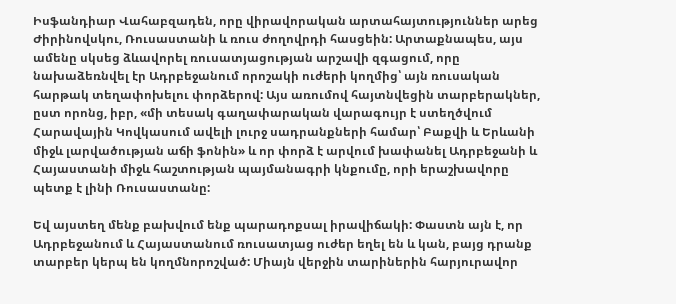Իսֆանդիար Վահաբզադեն, որը վիրավորական արտահայտություններ արեց Ժիրինովսկու, Ռուսաստանի և ռուս ժողովրդի հասցեին: Արտաքնապես, այս ամենը սկսեց ձևավորել ռուսատյացության արշավի զգացում, որը նախաձեռնվել էր Ադրբեջանում որոշակի ուժերի կողմից՝ այն ռուսական հարթակ տեղափոխելու փորձերով: Այս առումով հայտնվեցին տարբերակներ, ըստ որոնց, իբր, «մի տեսակ գաղափարական վարագույր է ստեղծվում Հարավային Կովկասում ավելի լուրջ սադրանքների համար՝ Բաքվի և Երևանի միջև լարվածության աճի ֆոնին» և որ փորձ է արվում խափանել Ադրբեջանի և Հայաստանի միջև հաշտության պայմանագրի կնքումը, որի երաշխավորը պետք է լինի Ռուսաստանը:

Եվ այստեղ մենք բախվում ենք պարադոքսալ իրավիճակի: Փաստն այն է, որ Ադրբեջանում և Հայաստանում ռուսատյաց ուժեր եղել են և կան, բայց դրանք տարբեր կերպ են կողմնորոշված: Միայն վերջին տարիներին հարյուրավոր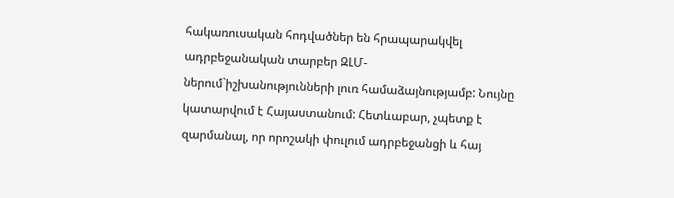հակառուսական հոդվածներ են հրապարակվել ադրբեջանական տարբեր ԶԼՄ-ներում`իշխանությունների լուռ համաձայնությամբ: Նույնը կատարվում է Հայաստանում: Հետևաբար, չպետք է զարմանալ, որ որոշակի փուլում ադրբեջանցի և հայ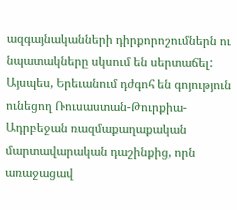ազգայնականների դիրքորոշումներն ու նպատակները սկսում են սերտաճել: Այսպես, Երեւանում դժգոհ են գոյություն ունեցող Ռուսաստան-Թուրքիա-Ադրբեջան ռազմաքաղաքական մարտավարական դաշինքից, որն առաջացավ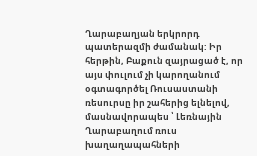Ղարաբաղյան երկրորդ պատերազմի ժամանակ: Իր հերթին, Բաքուն զայրացած է, որ այս փուլում չի կարողանում օգտագործել Ռուսաստանի ռեսուրսը իր շահերից ելնելով, մասնավորապես ՝ Լեռնային Ղարաբաղում ռուս խաղաղապահների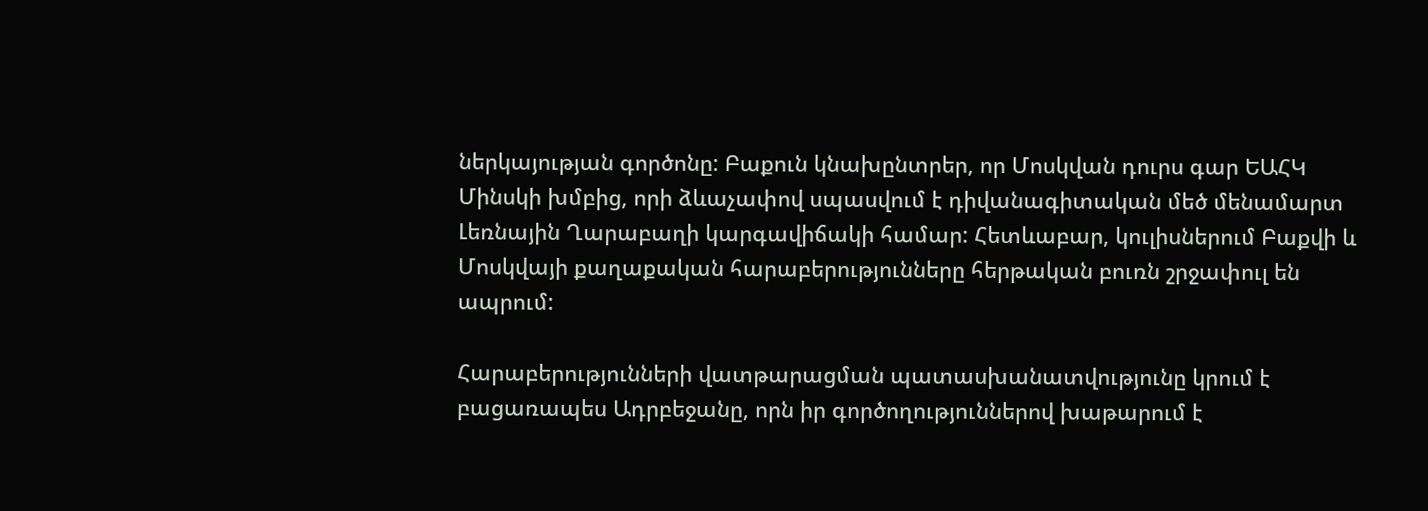ներկայության գործոնը: Բաքուն կնախընտրեր, որ Մոսկվան դուրս գար ԵԱՀԿ Մինսկի խմբից, որի ձևաչափով սպասվում է դիվանագիտական մեծ մենամարտ Լեռնային Ղարաբաղի կարգավիճակի համար: Հետևաբար, կուլիսներում Բաքվի և Մոսկվայի քաղաքական հարաբերությունները հերթական բուռն շրջափուլ են ապրում:

Հարաբերությունների վատթարացման պատասխանատվությունը կրում է բացառապես Ադրբեջանը, որն իր գործողություններով խաթարում է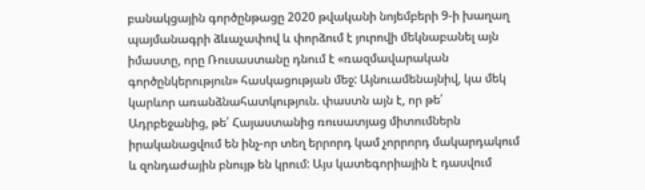բանակցային գործընթացը 2020 թվականի նոյեմբերի 9-ի խաղաղ պայմանագրի ձևաչափով և փորձում է յուրովի մեկնաբանել այն իմաստը, որը Ռուսաստանը դնում է «ռազմավարական գործընկերություն» հասկացության մեջ: Այնուամենայնիվ, կա մեկ կարևոր առանձնահատկություն. փաստն այն է, որ թե՛ Ադրբեջանից, թե՛ Հայաստանից ռուսատյաց միտումներն իրականացվում են ինչ-որ տեղ երրորդ կամ չորրորդ մակարդակում և զոնդաժային բնույթ են կրում: Այս կատեգորիային է դասվում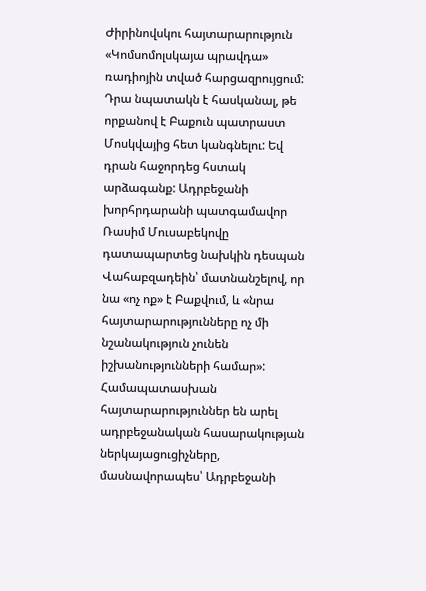Ժիրինովսկու հայտարարություն «Կոմսոմոլսկայա պրավդա» ռադիոյին տված հարցազրույցում: Դրա նպատակն է հասկանալ, թե որքանով է Բաքուն պատրաստ Մոսկվայից հետ կանգնելու: Եվ դրան հաջորդեց հստակ արձագանք: Ադրբեջանի խորհրդարանի պատգամավոր Ռասիմ Մուսաբեկովը դատապարտեց նախկին դեսպան Վահաբզադեին՝ մատնանշելով, որ նա «ոչ ոք» է Բաքվում, և «նրա հայտարարությունները ոչ մի նշանակություն չունեն իշխանությունների համար»: Համապատասխան հայտարարություններ են արել ադրբեջանական հասարակության ներկայացուցիչները, մասնավորապես՝ Ադրբեջանի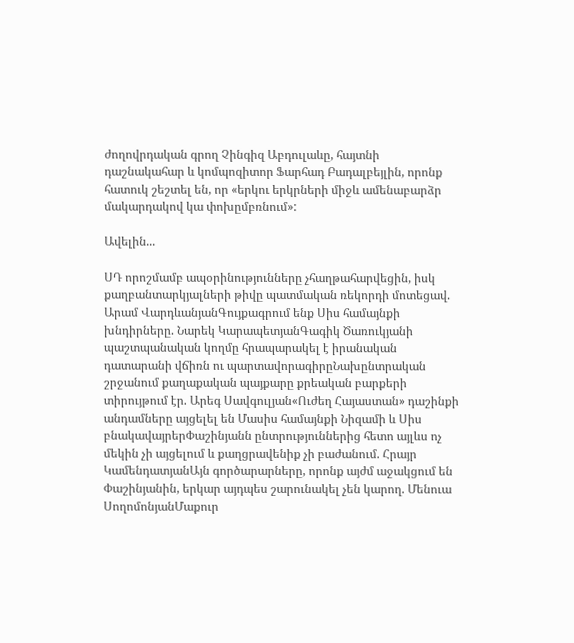ժողովրդական գրող Չինգիզ Աբդուլաևը, հայտնի դաշնակահար և կոմպոզիտոր Ֆարհադ Բադալբեյլին, որոնք հատուկ շեշտել են, որ «երկու երկրների միջև ամենաբարձր մակարդակով կա փոխըմբռնում»:

Ավելին...

ՍԴ որոշմամբ ապօրինությունները չհաղթահարվեցին, իսկ քաղբանտարկյալների թիվը պատմական ռեկորդի մոտեցավ. Արամ ՎարդևանյանԳույքագրում ենք Սիս համայնքի խնդիրները. Նարեկ ԿարապետյանԳագիկ Ծառուկյանի պաշտպանական կողմը հրապարակել է իրանական դատարանի վճիռն ու պարտավորագիրըՆախընտրական շրջանում քաղաքական պայքարը քրեական բարքերի տիրույթում էր. Արեգ Սավգուլյան«Ուժեղ Հայաստան» դաշինքի անդամները այցելել են Մասիս համայնքի Նիզամի և Սիս բնակավայրերՓաշինյանն ընտրություններից հետո այլևս ոչ մեկին չի այցելում և քաղցրավենիք չի բաժանում. Հրայր ԿամենդատյանԱյն գործարարները, որոնք այժմ աջակցում են Փաշինյանին, երկար այդպես շարունակել չեն կարող. Մենուա ՍողոմոնյանՄաքուր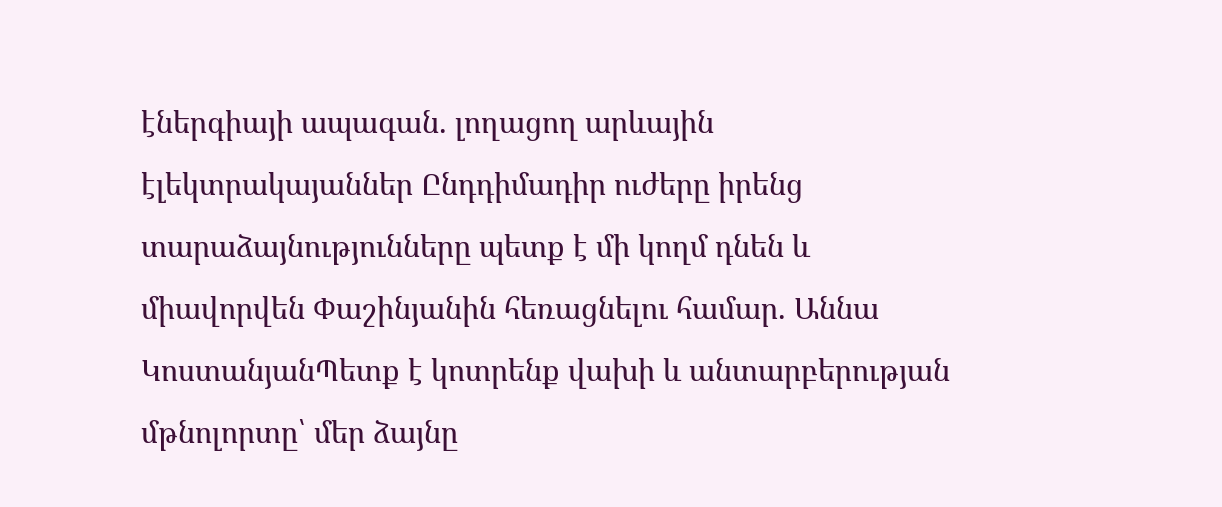էներգիայի ապագան. լողացող արևային էլեկտրակայաններ Ընդդիմադիր ուժերը իրենց տարաձայնությունները պետք է մի կողմ դնեն և միավորվեն Փաշինյանին հեռացնելու համար. Աննա ԿոստանյանՊետք է կոտրենք վախի և անտարբերության մթնոլորտը՝ մեր ձայնը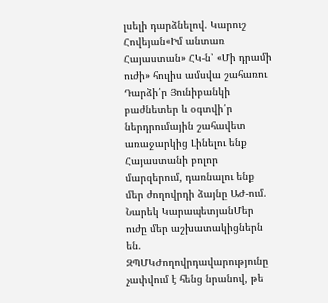լսելի դարձնելով. Կարուշ Հովեյան«Իմ անտառ Հայաստան» ՀԿ-ն՝ «Մի դրամի ուժի» հուլիս ամսվա շահառու Դարձի՛ր Յունիբանկի բաժնետեր և օգտվի՛ր ներդրումային շահավետ առաջարկից Լինելու ենք Հայաստանի բոլոր մարզերում, դառնալու ենք մեր ժողովրդի ձայնը ԱԺ-ում. Նարեկ ԿարապետյանՄեր ուժը մեր աշխատակիցներն են. ԶՊՄԿԺողովրդավարությունը չափվում է հենց նրանով, թե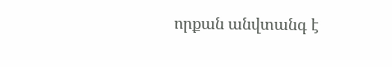որքան անվտանգ է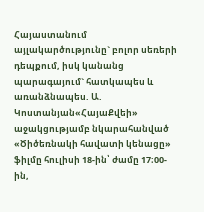Հայաստանում այլակարծությունը` բոլոր սեռերի դեպքում, իսկ կանանց պարագայում` հատկապես և առանձնապես. Ա. Կոստանյան«ՀայաՔվեի» աջակցությամբ նկարահանված «Ծիծեռնակի հավատի կենացը» ֆիլմը հուլիսի 18-ին՝ ժամը 17։00-ին,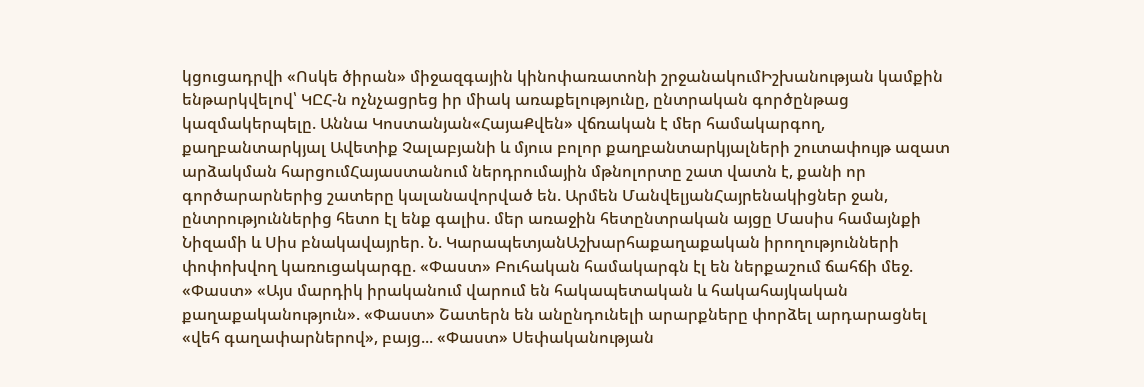կցուցադրվի «Ոսկե ծիրան» միջազգային կինոփառատոնի շրջանակումԻշխանության կամքին ենթարկվելով՝ ԿԸՀ-ն ոչնչացրեց իր միակ առաքելությունը, ընտրական գործընթաց կազմակերպելը. Աննա Կոստանյան«ՀայաՔվեն» վճռական է մեր համակարգող, քաղբանտարկյալ Ավետիք Չալաբյանի և մյուս բոլոր քաղբանտարկյալների շուտափույթ ազատ արձակման հարցումՀայաստանում ներդրումային մթնոլորտը շատ վատն է, քանի որ գործարարներից շատերը կալանավորված են. Արմեն ՄանվելյանՀայրենակիցներ ջան, ընտրություններից հետո էլ ենք գալիս. մեր առաջին հետընտրական այցը Մասիս համայնքի Նիզամի և Սիս բնակավայրեր. Ն. ԿարապետյանԱշխարհաքաղաքական իրողությունների փոփոխվող կառուցակարգը. «Փաստ» Բուհական համակարգն էլ են ներքաշում ճահճի մեջ. «Փաստ» «Այս մարդիկ իրականում վարում են հակապետական և հակահայկական քաղաքականություն». «Փաստ» Շատերն են անընդունելի արարքները փորձել արդարացնել «վեհ գաղափարներով», բայց... «Փաստ» Սեփականության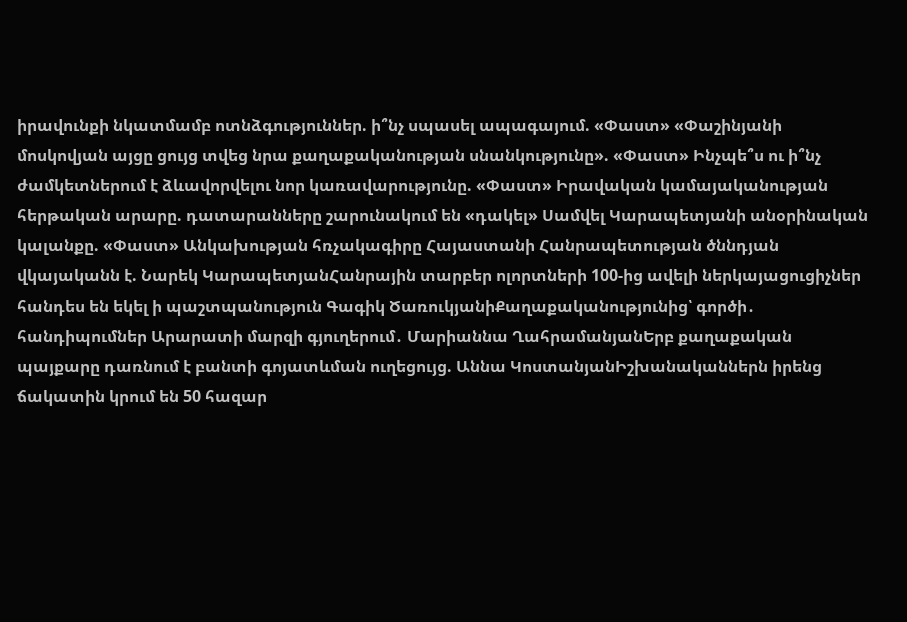իրավունքի նկատմամբ ոտնձգություններ. ի՞նչ սպասել ապագայում. «Փաստ» «Փաշինյանի մոսկովյան այցը ցույց տվեց նրա քաղաքականության սնանկությունը». «Փաստ» Ինչպե՞ս ու ի՞նչ ժամկետներում է ձևավորվելու նոր կառավարությունը. «Փաստ» Իրավական կամայականության հերթական արարը. դատարանները շարունակում են «դակել» Սամվել Կարապետյանի անօրինական կալանքը. «Փաստ» Անկախության հռչակագիրը Հայաստանի Հանրապետության ծննդյան վկայականն է. Նարեկ ԿարապետյանՀանրային տարբեր ոլորտների 100-ից ավելի ներկայացուցիչներ հանդես են եկել ի պաշտպանություն Գագիկ ԾառուկյանիՔաղաքականությունից՝ գործի․ հանդիպումներ Արարատի մարզի գյուղերում․ Մարիաննա ՂահրամանյանԵրբ քաղաքական պայքարը դառնում է բանտի գոյատևման ուղեցույց. Աննա ԿոստանյանԻշխանականներն իրենց ճակատին կրում են 50 հազար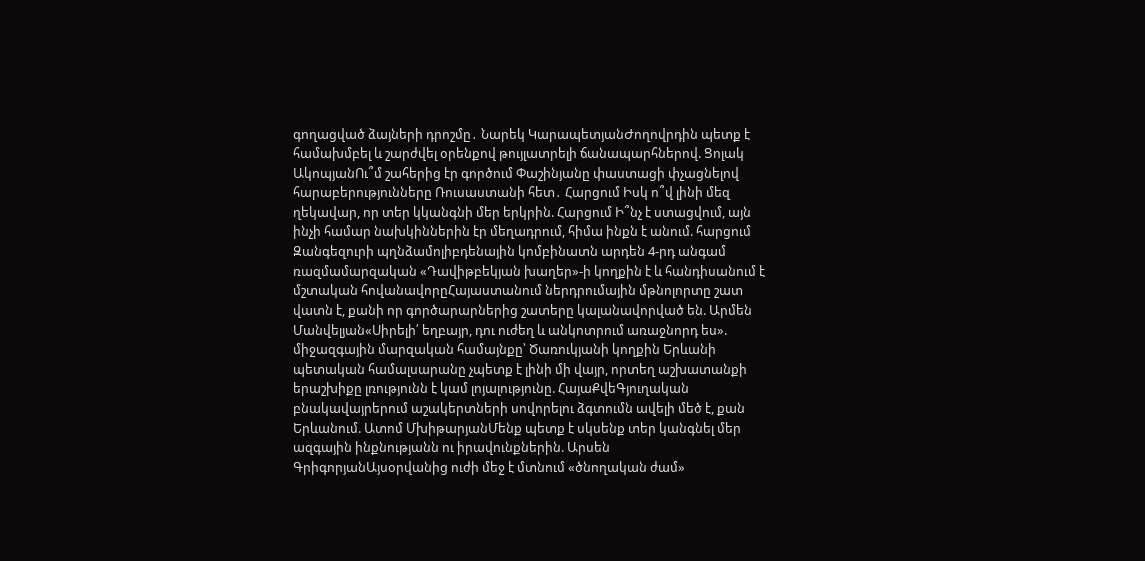գողացված ձայների դրոշմը․ Նարեկ ԿարապետյանԺողովրդին պետք է համախմբել և շարժվել օրենքով թույլատրելի ճանապարհներով. Ցոլակ ԱկոպյանՈւ՞մ շահերից էր գործում Փաշինյանը փաստացի փչացնելով հարաբերությունները Ռուսաստանի հետ․ Հարցում Իսկ ո՞վ լինի մեզ ղեկավար, որ տեր կկանգնի մեր երկրին. Հարցում Ի՞նչ է ստացվում, այն ինչի համար նախկիններին էր մեղադրում, հիմա ինքն է անում. հարցում Զանգեզուրի պղնձամոլիբդենային կոմբինատն արդեն 4-րդ անգամ ռազմամարզական «Դավիթբեկյան խաղեր»-ի կողքին է և հանդիսանում է մշտական հովանավորըՀայաստանում ներդրումային մթնոլորտը շատ վատն է, քանի որ գործարարներից շատերը կալանավորված են. Արմեն Մանվելյան«Սիրելի՛ եղբայր, դու ուժեղ և անկոտրում առաջնորդ ես». միջազգային մարզական համայնքը՝ Ծառուկյանի կողքին Երևանի պետական համալսարանը չպետք է լինի մի վայր, որտեղ աշխատանքի երաշխիքը լռությունն է կամ լոյալությունը. ՀայաՔվեԳյուղական բնակավայրերում աշակերտների սովորելու ձգտումն ավելի մեծ է, քան Երևանում. Ատոմ ՄխիթարյանՄենք պետք է սկսենք տեր կանգնել մեր ազգային ինքնությանն ու իրավունքներին. Արսեն ԳրիգորյանԱյսօրվանից ուժի մեջ է մտնում «ծնողական ժամ»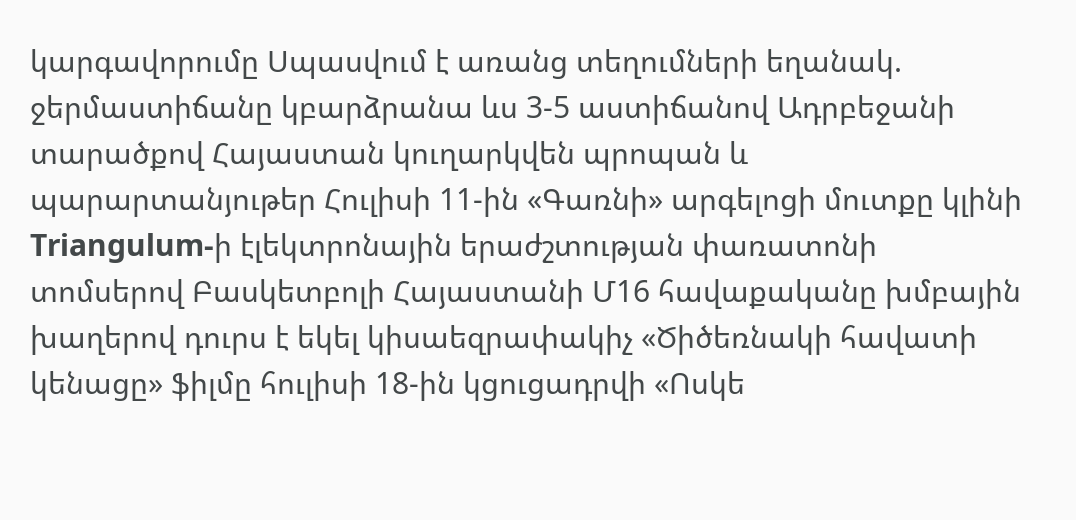կարգավորումը Սպասվում է առանց տեղումների եղանակ. ջերմաստիճանը կբարձրանա ևս 3-5 աստիճանով Ադրբեջանի տարածքով Հայաստան կուղարկվեն պրոպան և պարարտանյութեր Հուլիսի 11-ին «Գառնի» արգելոցի մուտքը կլինի Triangulum-ի էլեկտրոնային երաժշտության փառատոնի տոմսերով Բասկետբոլի Հայաստանի Մ16 հավաքականը խմբային խաղերով դուրս է եկել կիսաեզրափակիչ «Ծիծեռնակի հավատի կենացը» ֆիլմը հուլիսի 18-ին կցուցադրվի «Ոսկե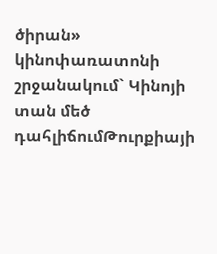ծիրան» կինոփառատոնի շրջանակում` Կինոյի տան մեծ դահլիճումԹուրքիայի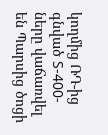կողմից ՌԴ-ից գնված S-400-ները վաճառվել են Պարսից ծոցի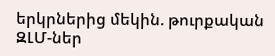երկրներից մեկին. թուրքական ԶԼՄ-ներ